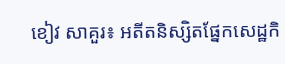ខៀវ សាគួរ៖ អតីតនិស្សិតផ្នែកសេដ្ឋកិ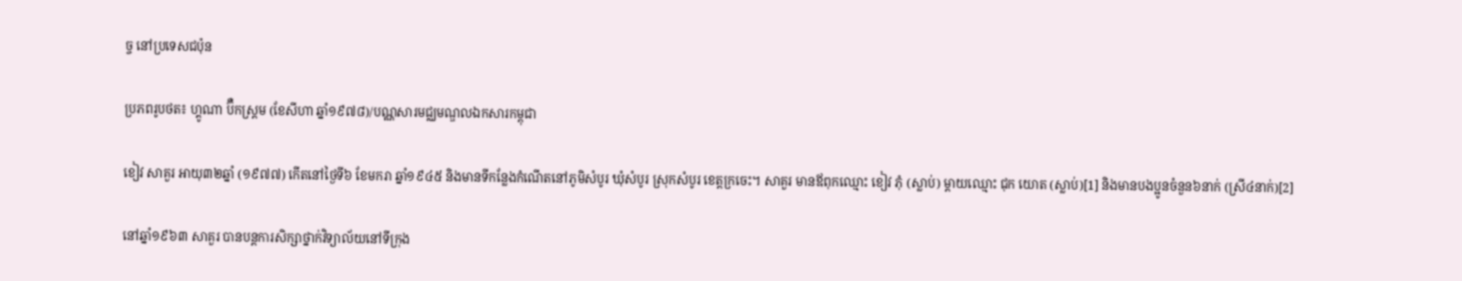ច្ច នៅប្រទេសជប៉ុន

ប្រភពរូបថត៖ ហ្គូណា ប៊ឺកស្ត្រម (ខែសីហា ឆ្នាំ១៩៧៨)/បណ្ណសារមជ្ឈមណ្ឌលឯកសារកម្ពុជា

ខៀវ សាគួរ អាយុ៣២ឆ្នាំ (១៩៧៧) កើតនៅថ្ងៃទី៦ ខែមករា ឆ្នាំ១៩៤៥ និងមានទីកន្លែងកំណើតនៅភូមិសំបូរ ឃុំសំបូរ ស្រុកសំបូរ ខេត្តក្រចេះ។ សាគួរ មានឪពុកឈ្មោះ ខៀវ ភុំ (ស្លាប់) ម្ដាយឈ្មោះ ជុក យោត (ស្លាប់)[1] និងមានបងប្អូនចំនួន៦នាក់ (ស្រី៤នាក់)[2]

នៅឆ្នាំ១៩៦៣ សាគួរ បានបន្តការសិក្សាថ្នាក់វិទ្យាល័យនៅទីក្រុង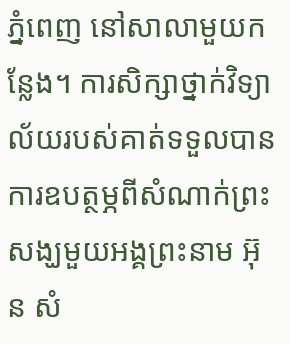ភ្នំពេញ នៅសាលាមួយកន្លែង។ ការសិក្សាថ្នាក់វិទ្យាល័យរបស់គាត់ទទួលបានការឧបត្ថម្ភពីសំណាក់ព្រះសង្ឃមួយអង្គព្រះនាម អ៊ុន សំ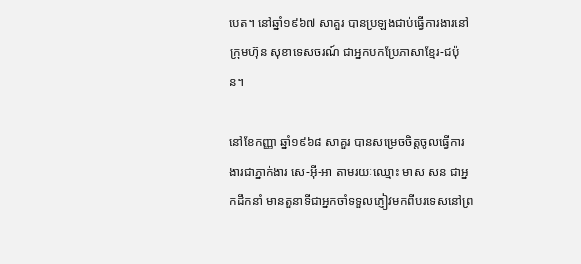បេត។ នៅឆ្នាំ១៩៦៧ សាគួរ បានប្រឡងជាប់ធ្វើការងារនៅក្រុមហ៊ុន សុខាទេសចរណ៍ ជាអ្នកបកប្រែភាសាខ្មែរ-ជប៉ុន។

នៅខែកញ្ញា ឆ្នាំ១៩៦៨ សាគួរ បានសម្រេចចិត្តចូលធ្វើការងារជាភ្នាក់ងារ សេ-អ៊ី-អា តាមរយៈឈ្មោះ មាស សន ជាអ្នកដឹកនាំ មានតួនាទីជាអ្នកចាំទទួលភ្ញៀវមកពីបរទេសនៅព្រ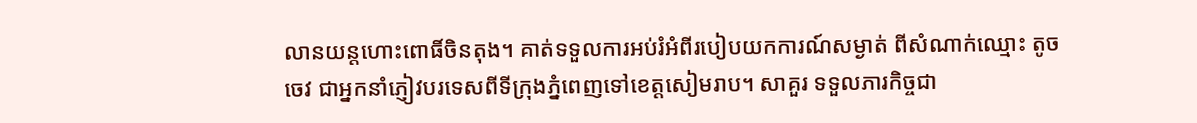លានយន្តហោះពោធិ៍ចិនតុង។ គាត់ទទួលការអប់រំអំពីរបៀបយកការណ៍សម្ងាត់ ពីសំណាក់ឈ្មោះ តូច ចេវ ជាអ្នកនាំភ្ញៀវបរទេសពីទីក្រុងភ្នំពេញទៅខេត្តសៀមរាប។ សាគួរ ទទួលភារកិច្ចជា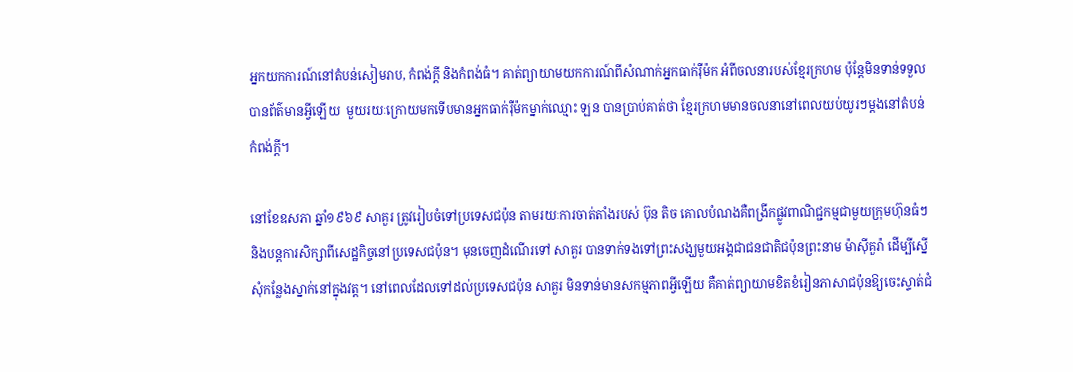អ្នកយកការណ៍នៅតំបន់សៀមរាប, កំពង់ក្ដី និងកំពង់ធំ។ គាត់ព្យាយាមយកការណ៍ពីសំណាក់អ្នកធាក់រ៉ឺម៉ក អំពីចលនារបស់ខ្មែរក្រហម ប៉ុន្តែមិនទាន់ទទួលបានព័ត៌មានអ្វីឡើយ  មួយរយៈក្រោយមកទើបមានអ្នកធាក់រ៉ឺម៉កម្នាក់ឈ្មោះ ឡន បានប្រាប់គាត់ថា ខ្មែរក្រហមមានចលនានៅពេលយប់យូរៗម្ដងនៅតំបន់កំពង់ក្ដី។

នៅខែឧសភា ឆ្នាំ១៩៦៩ សាគួរ ត្រូវរៀបចំទៅប្រទេសជប៉ុន តាមរយៈការចាត់តាំងរបស់ ប៊ុន តិច គោលបំណងគឺពង្រីកផ្លូវពាណិជ្ជកម្មជាមួយក្រុមហ៊ុនធំៗ និងបន្តការសិក្សាពីសេដ្ឋកិច្ចនៅប្រទេសជប៉ុន។ មុនចេញដំណើរទៅ សាគួរ បានទាក់ទងទៅព្រះសង្ឃមួយអង្គជាជនជាតិជប៉ុនព្រះនាម ម៉ាស៊ីគួរ៉ា ដើម្បីស្នើសុំកន្លែងស្នាក់នៅក្នុងវត្ត។ នៅពេលដែលទៅដល់ប្រទេសជប៉ុន សាគួរ មិនទាន់មានសកម្មភាពអ្វីឡើយ គឺគាត់ព្យាយាមខិតខំរៀនភាសាជប៉ុនឱ្យចេះស្ទាត់ជំ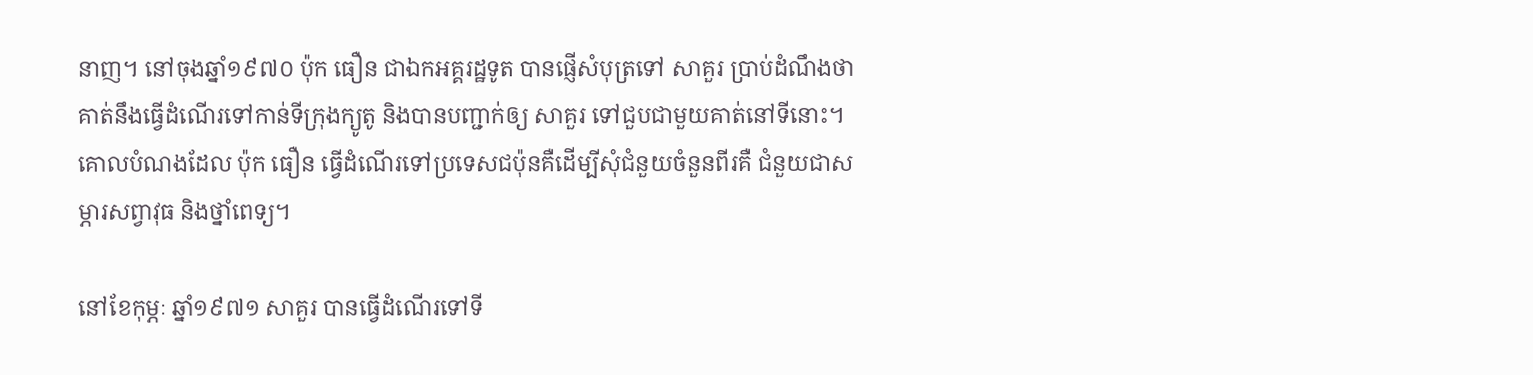នាញ។ នៅចុងឆ្នាំ១៩៧០ ប៉ុក ធឿន ជាឯកអគ្គរដ្ឋទូត បានផ្ញើសំបុត្រទៅ សាគួរ ប្រាប់ដំណឹងថាគាត់នឹងធ្វើដំណើរទៅកាន់ទីក្រុងក្យូតូ និងបានបញ្ជាក់ឲ្យ សាគួរ ទៅជួបជាមួយគាត់នៅទីនោះ។ គោលបំណងដែល ប៉ុក ធឿន ធ្វើដំណើរទៅប្រទេសជប៉ុនគឺដើម្បីសុំជំនួយចំនួនពីរគឺ ជំនួយជាសម្ភារសព្វាវុធ និងថ្នាំពេទ្យ។

នៅខែកុម្ភៈ ឆ្នាំ១៩៧១ សាគួរ បានធ្វើដំណើរទៅទី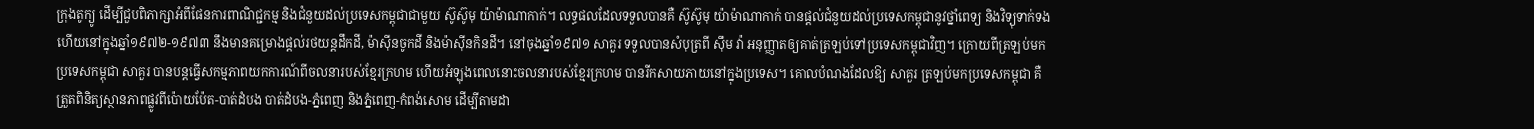ក្រុងតូក្យូ ដើម្បីជួបពិភាក្សាអំពីផែនការពាណិជ្ជកម្ម និងជំនួយដល់ប្រទេសកម្ពុជាជាមួយ ស៊ូស៊ូមុ យ៉ាម៉ាណាកាក់។ លទ្ធផលដែលទទួលបានគឺ ស៊ូស៊ូមុ យ៉ាម៉ាណាកាក់ បានផ្ដល់ជំនួយដល់ប្រទេសកម្ពុជានូវថ្នាំពេទ្យ និងវិទ្យុទាក់ទង ហើយនៅក្នុងឆ្នាំ១៩៧២-១៩៧៣ នឹងមានគម្រោងផ្ដល់រថយន្តដឹកដី, ម៉ាស៊ីនចូកដី និងម៉ាស៊ីនកិនដី។ នៅចុងឆ្នាំ១៩៧១ សាគួរ ទទួលបានសំបុត្រពី ស៊ឹម វ៉ា អនុញ្ញាតឲ្យគាត់ត្រឡប់ទៅប្រទេសកម្ពុជាវិញ។ ក្រោយពីត្រឡប់មកប្រទេសកម្ពុជា សាគួរ បានបន្តធ្វើសកម្មភាពយកការណ៍ពីចលនារបស់ខ្មែរក្រហម ហើយអំឡុងពេលនោះចលនារបស់ខ្មែរក្រហម បានរីកសាយភាយនៅក្នុងប្រទេស។ គោលបំណងដែលឱ្យ សាគួរ ត្រឡប់មកប្រទេសកម្ពុជា គឺត្រួតពិនិត្យស្ថានភាពផ្លូវពីប៉ោយប៉ែត-បាត់ដំបង បាត់ដំបង-ភ្នំពេញ និងភ្នំពេញ-កំពង់សោម ដើម្បីតាមដា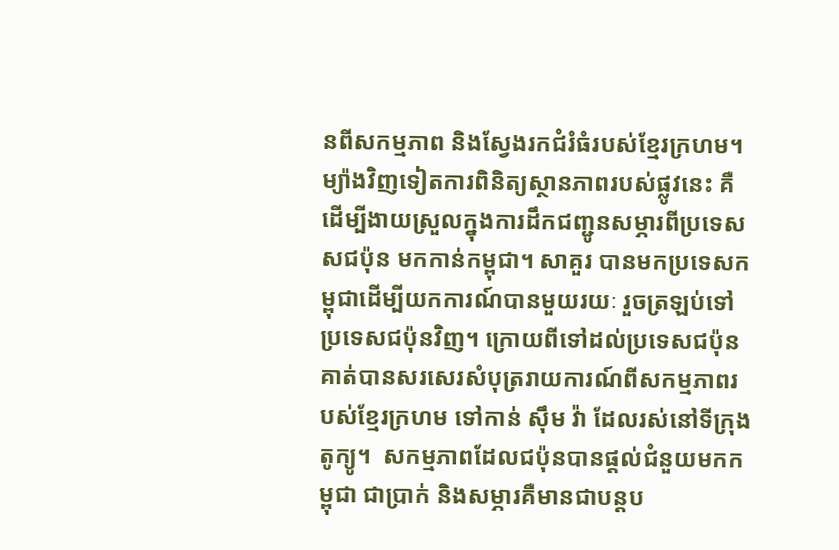នពីសកម្មភាព និងស្វែងរកជំរំធំរបស់ខ្មែរក្រហម។ ម្យ៉ាងវិញទៀតការពិនិត្យស្ថានភាពរបស់ផ្លូវនេះ គឺដើម្បីងាយស្រួលក្នុងការដឹកជញ្ជូនសម្ភារពីប្រទេសសជប៉ុន មកកាន់កម្ពុជា។ សាគួរ បានមកប្រទេសកម្ពុជាដើម្បីយកការណ៍បានមួយរយៈ រួចត្រឡប់ទៅប្រទេសជប៉ុនវិញ។ ក្រោយពីទៅដល់ប្រទេសជប៉ុន គាត់បានសរសេរសំបុត្ររាយការណ៍ពីសកម្មភាពរបស់ខ្មែរក្រហម ទៅកាន់ ស៊ឹម វ៉ា ដែលរស់នៅទីក្រុងតូក្យូ។  សកម្មភាពដែលជប៉ុនបានផ្ដល់ជំនួយមកកម្ពុជា ជាប្រាក់ និងសម្ភារគឺមានជាបន្តប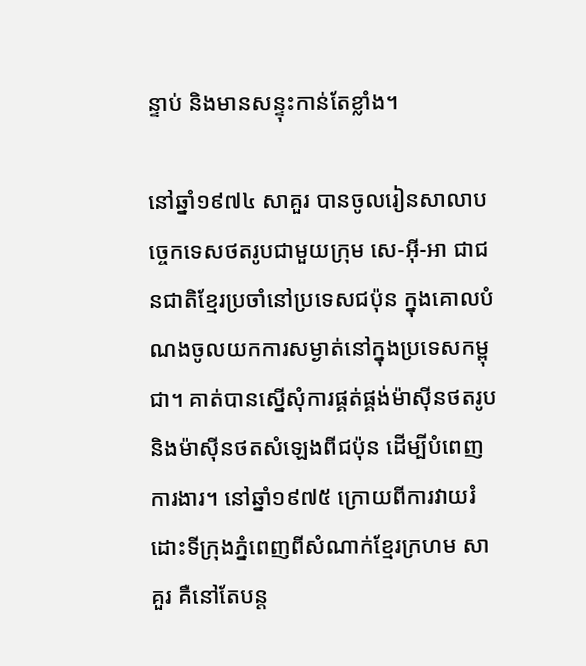ន្ទាប់ និងមានសន្ទុះកាន់តែខ្លាំង។

នៅឆ្នាំ១៩៧៤ សាគួរ បានចូលរៀនសាលាបច្ចេកទេសថតរូបជាមួយក្រុម សេ-អ៊ី-អា ជាជនជាតិខ្មែរប្រចាំនៅប្រទេសជប៉ុន ក្នុងគោលបំណងចូលយកការសម្ងាត់នៅក្នុងប្រទេសកម្ពុជា។ គាត់បានស្នើសុំការផ្គត់ផ្គង់ម៉ាស៊ីនថតរូប និងម៉ាស៊ីនថតសំឡេងពីជប៉ុន ដើម្បីបំពេញការងារ។ នៅឆ្នាំ១៩៧៥ ក្រោយពីការវាយរំដោះទីក្រុងភ្នំពេញពីសំណាក់ខ្មែរក្រហម សាគួរ គឺនៅតែបន្ត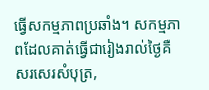ធ្វើសកម្មភាពប្រឆាំង។ សកម្មភាពដែលគាត់ធ្វើជារៀងរាល់ថ្ងៃគឺសរសេរសំបុត្រ,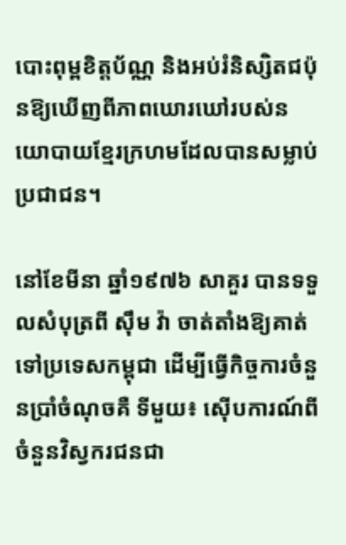បោះពុម្ពខិត្តប័ណ្ណ និងអប់រំនិស្សិតជប៉ុនឱ្យឃើញពីភាពឃោរឃៅរបស់នយោបាយខ្មែរក្រហមដែលបានសម្លាប់ប្រជាជន។

នៅខែមីនា ឆ្នាំ១៩៧៦ សាគួរ បានទទួលសំបុត្រពី ស៊ឹម វ៉ា ចាត់តាំងឱ្យគាត់ទៅប្រទេសកម្ពុជា ដើម្បីធ្វើកិច្ចការចំនួនប្រាំចំណុចគឺ ទីមួយ៖ ស៊ើបការណ៍ពីចំនួនវិស្វករជនជា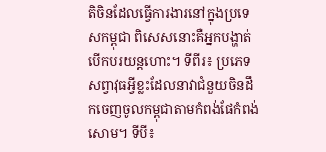តិចិនដែលធ្វើការងារនៅក្នុងប្រទេសកម្ពុជា ពិសេសនោះគឺអ្នកបង្ហាត់បើកបរយន្តហោះ។ ទីពីរ៖ ប្រភេទសព្វាវុធអ្វីខ្លះដែលនាវាជំនួយចិនដឹកចេញចូលកម្ពុជាតាមកំពង់ផែកំពង់សោម។ ទីបី៖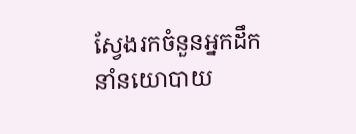ស្វែងរកចំនួនអ្នកដឹកនាំនយោបាយ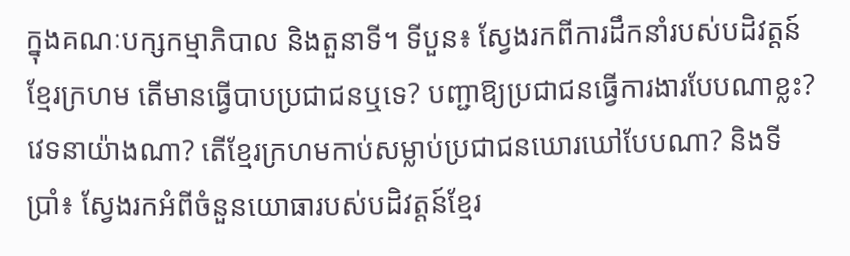ក្នុងគណៈបក្សកម្មាភិបាល និងតួនាទី។ ទីបួន៖ ស្វែងរកពីការដឹកនាំរបស់បដិវត្តន៍ខ្មែរក្រហម តើមានធ្វើបាបប្រជាជនឬទេ? បញ្ជាឱ្យប្រជាជនធ្វើការងារបែបណាខ្លះ? វេទនាយ៉ាងណា? តើខ្មែរក្រហមកាប់សម្លាប់ប្រជាជនឃោរឃៅបែបណា? និងទីប្រាំ៖ ស្វែងរកអំពីចំនួនយោធារបស់បដិវត្តន៍ខ្មែរ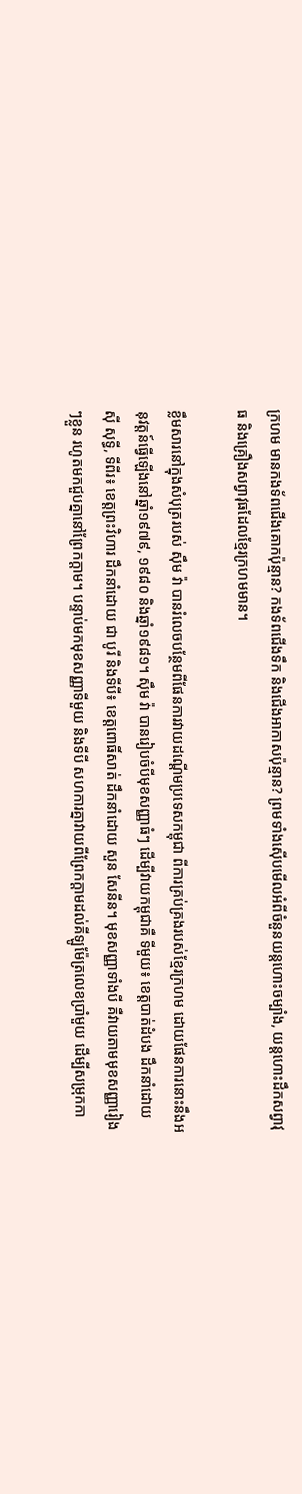ក្រហម មានកងទ័ពជើងគោកប៉ុន្មាន? កងទ័ពជើងទឹក និងជើងអាកាសប៉ុន្មាន? ព្រមទាំងស៊ើបមើលអំពីចំនួនយន្តហោះចម្បាំង, យន្តហោះដឹកសព្វាវុធ និងគ្រឿងសព្វាវុធដែលខ្មែរក្រហមមាន។

ខ្លឹមសារនៅក្នុងសំបុត្ររបស់ ស៊ឹម វ៉ា បានរំលេចបន្ថែមពីផែនការវាយដណ្ដើមប្រទេសកម្ពុជា ពីការគ្រប់គ្រងរបស់ខ្មែរក្រហម ដោយផែនការនោះនឹងអនុវត្តន៍ធ្វើឡើងនៅឆ្នាំ១៩៧៩, ១៩៨០ និងឆ្នាំ១៩៨១។ ស៊ឹម វ៉ា បានរៀបចំបីមុខសញ្ញាធំៗ ដើម្បីវាយកម្ពុជាគឺ ទីមួយ៖ ខេត្តបាត់ដំបង ដឹកនាំដោយ ស៊ី សុទ្ធី, ទីពីរ៖ ខេត្តព្រះវិហារ ដឹកនាំដោយ ជា បូរី និងទីបី៖ ខេត្តពោធិ៍សាត់ ដឹកនាំដោយ សួន សែនីន។ មុខសញ្ញាទាំងបី គឺវាយតាមមុខសញ្ញារៀងៗខ្លួន រហូតមកជួបគ្នានៅព្រែកក្ដាម។ បន្ទាប់មកមុខសញ្ញាទីមួយ និងទីបី សហការគ្នាវាយពីព្រែកក្ដាមដល់គីឡូម៉ែត្រលេខប្រាំមួយ ដើម្បីសម្រុកកា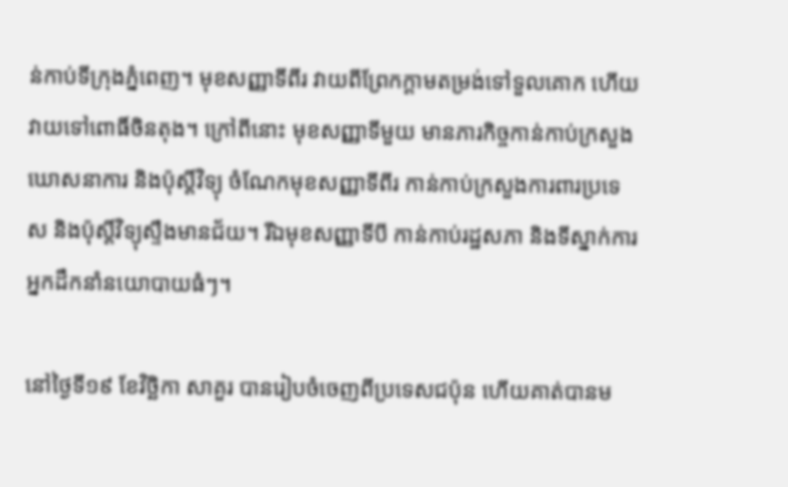ន់កាប់ទីក្រុងភ្នំពេញ។ មុខសញ្ញាទីពីរ វាយពីព្រែកក្ដាមតម្រង់ទៅទួលគោក ហើយវាយទៅពោធិ៍ចិនតុង។ ក្រៅពីនោះ មុខសញ្ញាទីមួយ មានភារកិច្ចកាន់កាប់ក្រសួងឃោសនាការ និងប៉ុស្តិ៍វិទ្យុ ចំណែកមុខសញ្ញាទីពីរ កាន់កាប់ក្រសួងការពារប្រទេស និងប៉ុស្តិ៍វិទ្យុស្ទឹងមានជ័យ។ រីឯមុខសញ្ញាទីបី កាន់កាប់រដ្ឋសភា និងទីស្នាក់ការអ្នកដឹកនាំនយោបាយធំៗ។

នៅថ្ងៃទី១៩ ខែវិច្ឆិកា សាគួរ បានរៀបចំចេញពីប្រទេសជប៉ុន ហើយគាត់បានម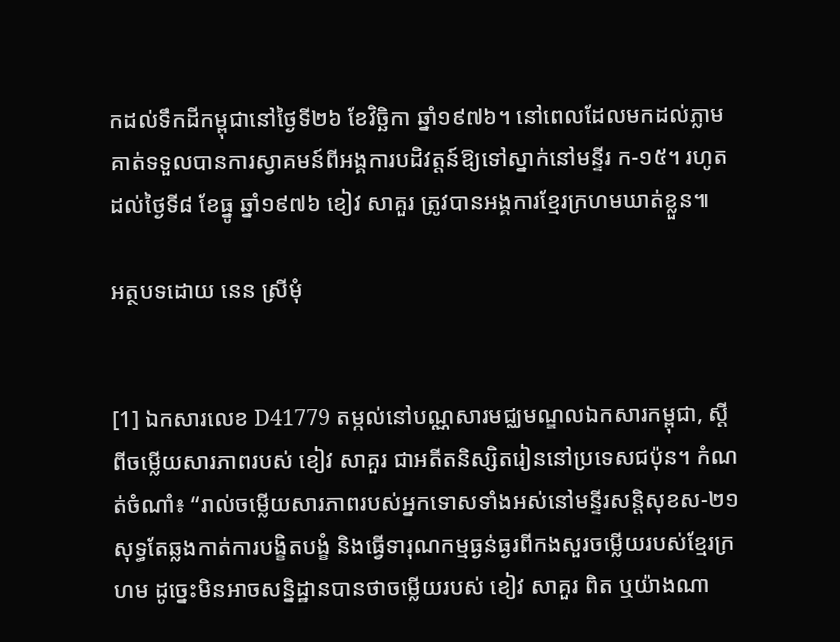កដល់ទឹកដីកម្ពុជានៅថ្ងៃទី២៦ ខែវិច្ឆិកា ឆ្នាំ១៩៧៦។ នៅពេលដែលមកដល់ភ្លាម គាត់ទទួលបានការស្វាគមន៍ពីអង្គការបដិវត្តន៍ឱ្យទៅស្នាក់នៅមន្ទីរ ក-១៥។ រហូតដល់ថ្ងៃទី៨ ខែធ្នូ ឆ្នាំ១៩៧៦ ខៀវ សាគួរ ត្រូវបានអង្គការខ្មែរក្រហមឃាត់ខ្លួន៕

អត្ថបទដោយ នេន ស្រីមុំ


[1] ឯកសារលេខ D41779 តម្កល់នៅបណ្ណសារមជ្ឈមណ្ឌលឯកសារកម្ពុជា, ស្ដីពីចម្លើយសារភាពរបស់ ខៀវ សាគួរ ជាអតីតនិស្សិតរៀននៅប្រទេសជប៉ុន។ កំណត់ចំណាំ៖ “រាល់ចម្លើយសារភាពរបស់អ្នកទោសទាំងអស់នៅមន្ទីរសន្តិសុខស-២១ សុទ្ធតែឆ្លងកាត់ការបង្ខិតបង្ខំ និងធ្វើទារុណកម្មធ្ងន់ធ្ងរពីកងសួរចម្លើយរបស់ខ្មែរក្រហម ដូច្នេះមិនអាចសន្និដ្ឋានបានថាចម្លើយរបស់ ខៀវ សាគួរ ពិត ឬយ៉ាងណា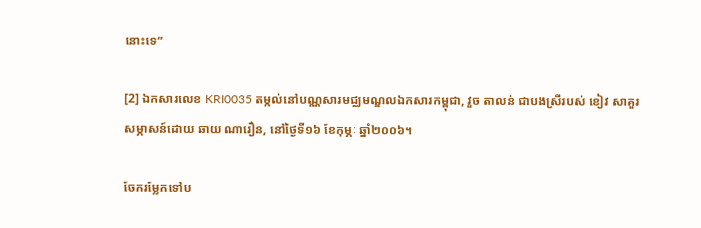នោះទេ”

[2] ឯកសារលេខ KRI0035 តម្កល់នៅបណ្ណសារមជ្ឈមណ្ឌលឯកសារកម្ពុជា, វួច តាលន់ ជាបងស្រីរបស់ ខៀវ សាគួរ សម្ភាសន៍ដោយ ឆាយ ណារឿន, នៅថ្ងៃទី១៦ ខែកុម្ភៈ ឆ្នាំ២០០៦។

ចែករម្លែកទៅប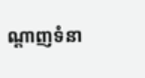ណ្តាញទំនា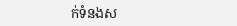ក់ទំនងស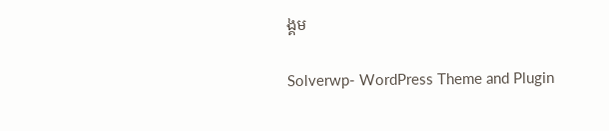ង្គម

Solverwp- WordPress Theme and Plugin